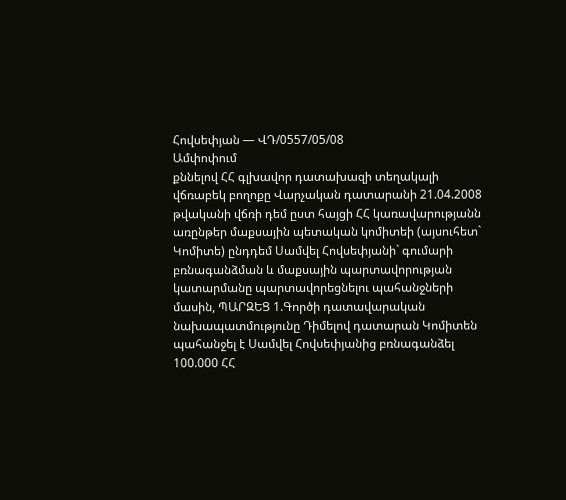Հովսեփյան — ՎԴ/0557/05/08
Ամփոփում
քննելով ՀՀ գլխավոր դատախազի տեղակալի վճռաբեկ բողոքը Վարչական դատարանի 21.04.2008 թվականի վճռի դեմ ըստ հայցի ՀՀ կառավարությանն առընթեր մաքսային պետական կոմիտեի (այսուհետ` Կոմիտե) ընդդեմ Սամվել Հովսեփյանի` գումարի բռնագանձման և մաքսային պարտավորության կատարմանը պարտավորեցնելու պահանջների մասին, ՊԱՐԶԵՑ 1.Գործի դատավարական նախապատմությունը Դիմելով դատարան Կոմիտեն պահանջել է Սամվել Հովսեփյանից բռնագանձել 100.000 ՀՀ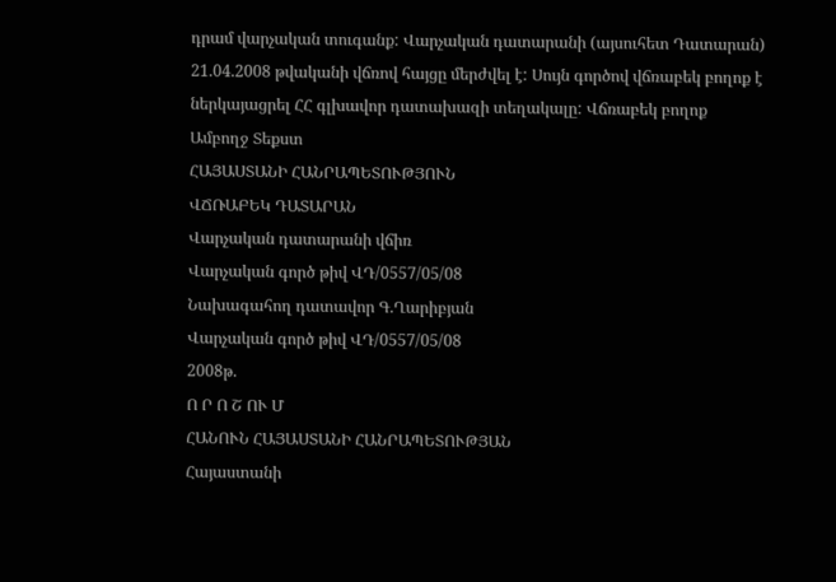դրամ վարչական տուգանք: Վարչական դատարանի (այսուհետ Դատարան) 21.04.2008 թվականի վճռով հայցը մերժվել է: Սույն գործով վճռաբեկ բողոք է ներկայացրել ՀՀ գլխավոր դատախազի տեղակալը: Վճռաբեկ բողոք
Ամբողջ Տեքստ
ՀԱՅԱՍՏԱՆԻ ՀԱՆՐԱՊԵՏՈՒԹՅՈՒՆ
ՎՃՌԱԲԵԿ ԴԱՏԱՐԱՆ
Վարչական դատարանի վճիռ
Վարչական գործ թիվ ՎԴ/0557/05/08
Նախագահող դատավոր Գ.Ղարիբյան
Վարչական գործ թիվ ՎԴ/0557/05/08
2008թ.
Ո Ր Ո Շ ՈՒ Մ
ՀԱՆՈՒՆ ՀԱՅԱՍՏԱՆԻ ՀԱՆՐԱՊԵՏՈՒԹՅԱՆ
Հայաստանի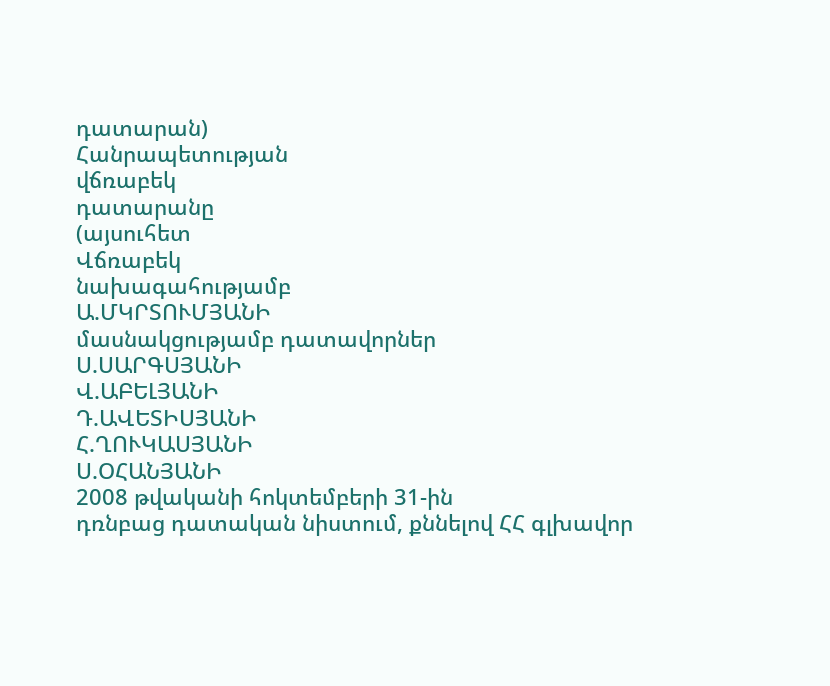դատարան)
Հանրապետության
վճռաբեկ
դատարանը
(այսուհետ
Վճռաբեկ
նախագահությամբ
Ա.ՄԿՐՏՈՒՄՅԱՆԻ
մասնակցությամբ դատավորներ
Ս.ՍԱՐԳՍՅԱՆԻ
Վ.ԱԲԵԼՅԱՆԻ
Դ.ԱՎԵՏԻՍՅԱՆԻ
Հ.ՂՈՒԿԱՍՅԱՆԻ
Ս.ՕՀԱՆՅԱՆԻ
2008 թվականի հոկտեմբերի 31-ին
դռնբաց դատական նիստում, քննելով ՀՀ գլխավոր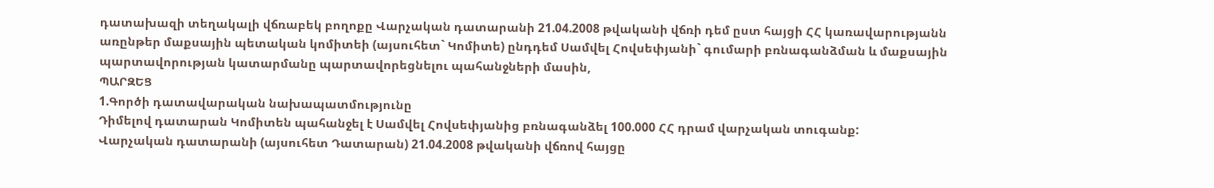դատախազի տեղակալի վճռաբեկ բողոքը Վարչական դատարանի 21.04.2008 թվականի վճռի դեմ ըստ հայցի ՀՀ կառավարությանն առընթեր մաքսային պետական կոմիտեի (այսուհետ` Կոմիտե) ընդդեմ Սամվել Հովսեփյանի` գումարի բռնագանձման և մաքսային պարտավորության կատարմանը պարտավորեցնելու պահանջների մասին,
ՊԱՐԶԵՑ
1.Գործի դատավարական նախապատմությունը
Դիմելով դատարան Կոմիտեն պահանջել է Սամվել Հովսեփյանից բռնագանձել 100.000 ՀՀ դրամ վարչական տուգանք:
Վարչական դատարանի (այսուհետ Դատարան) 21.04.2008 թվականի վճռով հայցը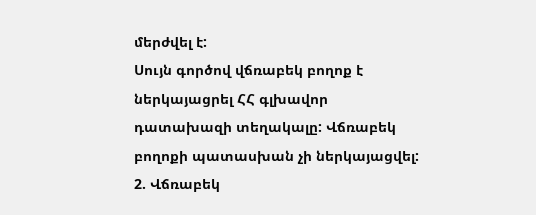մերժվել է:
Սույն գործով վճռաբեկ բողոք է ներկայացրել ՀՀ գլխավոր դատախազի տեղակալը: Վճռաբեկ բողոքի պատասխան չի ներկայացվել:
2. Վճռաբեկ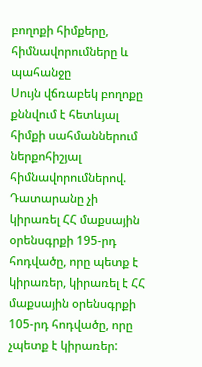բողոքի հիմքերը, հիմնավորումները և պահանջը
Սույն վճռաբեկ բողոքը քննվում է հետևյալ հիմքի սահմաններում ներքոհիշյալ հիմնավորումներով.
Դատարանը չի կիրառել ՀՀ մաքսային օրենսգրքի 195-րդ հոդվածը, որը պետք է կիրառեր, կիրառել է ՀՀ մաքսային օրենսգրքի 105-րդ հոդվածը, որը չպետք է կիրառեր: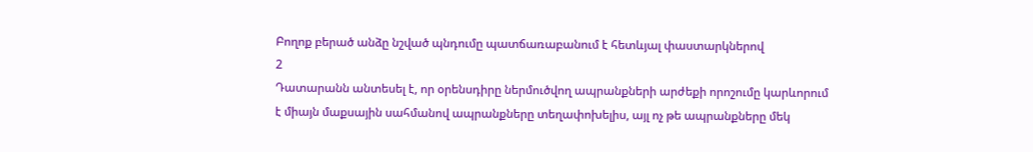Բողոք բերած անձը նշված պնդումը պատճառաբանում է հետևյալ փաստարկներով
2
Դատարանն անտեսել է, որ օրենսդիրը ներմուծվող ապրանքների արժեքի որոշումը կարևորում է միայն մաքսային սահմանով ապրանքները տեղափոխելիս, այլ ոչ թե ապրանքները մեկ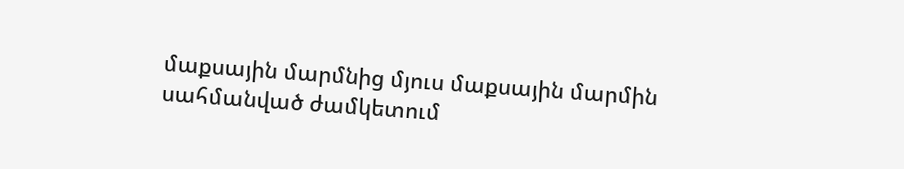մաքսային մարմնից մյուս մաքսային մարմին սահմանված ժամկետում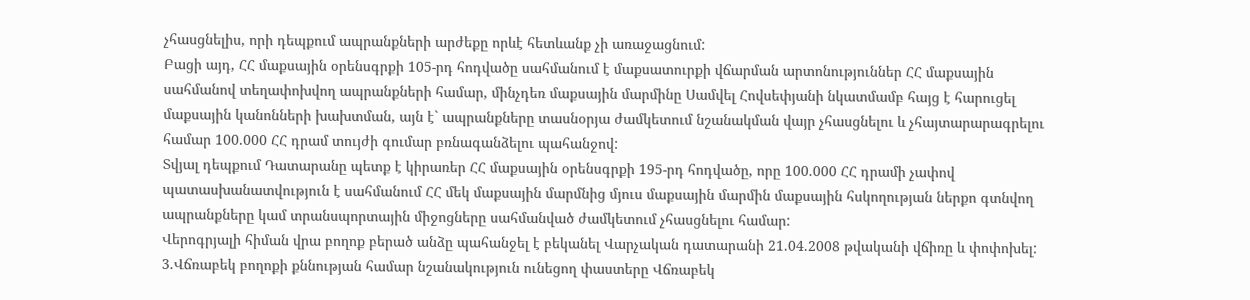չհասցնելիս, որի դեպքում ապրանքների արժեքը որևէ հետևանք չի առաջացնում:
Բացի այդ, ՀՀ մաքսային օրենսգրքի 105-րդ հոդվածը սահմանում է մաքսատուրքի վճարման արտոնություններ ՀՀ մաքսային սահմանով տեղափոխվող ապրանքների համար, մինչդեռ մաքսային մարմինը Սամվել Հովսեփյանի նկատմամբ հայց է հարուցել մաքսային կանոնների խախտման, այն է` ապրանքները տասնօրյա ժամկետում նշանակման վայր չհասցնելու և չհայտարարագրելու համար 100.000 ՀՀ դրամ տույժի գումար բռնագանձելու պահանջով:
Տվյալ դեպքում Դատարանը պետք է կիրառեր ՀՀ մաքսային օրենսգրքի 195-րդ հոդվածը, որը 100.000 ՀՀ դրամի չափով պատասխանատվություն է սահմանում ՀՀ մեկ մաքսային մարմնից մյուս մաքսային մարմին մաքսային հսկողության ներքո գտնվող ապրանքները կամ տրանսպորտային միջոցները սահմանված ժամկետում չհասցնելու համար:
Վերոգրյալի հիման վրա բողոք բերած անձը պահանջել է բեկանել Վարչական դատարանի 21.04.2008 թվականի վճիռը և փոփոխել:
3.Վճռաբեկ բողոքի քննության համար նշանակություն ունեցող փաստերը Վճռաբեկ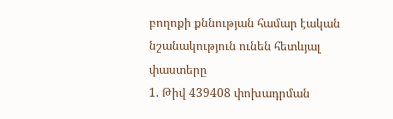բողոքի քննության համար էական նշանակություն ունեն հետևյալ փաստերը
1. Թիվ 439408 փոխադրման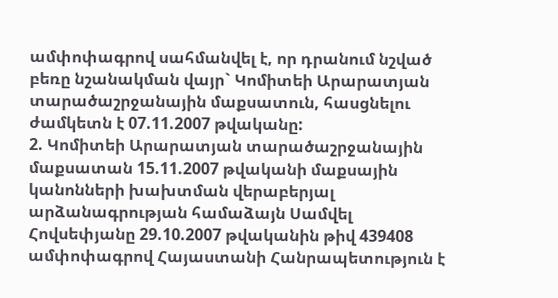ամփոփագրով սահմանվել է, որ դրանում նշված բեռը նշանակման վայր` Կոմիտեի Արարատյան տարածաշրջանային մաքսատուն, հասցնելու ժամկետն է 07.11.2007 թվականը:
2. Կոմիտեի Արարատյան տարածաշրջանային մաքսատան 15.11.2007 թվականի մաքսային կանոնների խախտման վերաբերյալ արձանագրության համաձայն Սամվել Հովսեփյանը 29.10.2007 թվականին թիվ 439408 ամփոփագրով Հայաստանի Հանրապետություն է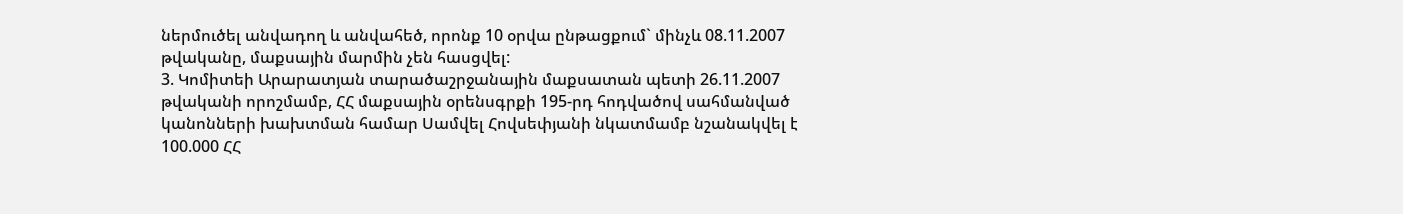ներմուծել անվադող և անվահեծ, որոնք 10 օրվա ընթացքում` մինչև 08.11.2007 թվականը, մաքսային մարմին չեն հասցվել:
3. Կոմիտեի Արարատյան տարածաշրջանային մաքսատան պետի 26.11.2007 թվականի որոշմամբ, ՀՀ մաքսային օրենսգրքի 195-րդ հոդվածով սահմանված կանոնների խախտման համար Սամվել Հովսեփյանի նկատմամբ նշանակվել է 100.000 ՀՀ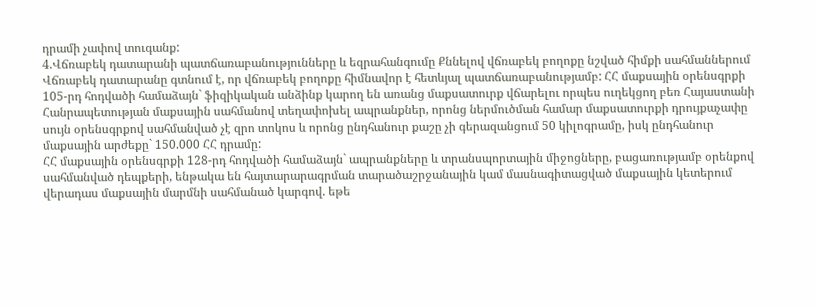դրամի չափով տուգանք:
4.Վճռաբեկ դատարանի պատճառաբանությունները և եզրահանգումը Քննելով վճռաբեկ բողոքը նշված հիմքի սահմաններում Վճռաբեկ դատարանը գտնում է, որ վճռաբեկ բողոքը հիմնավոր է հետևյալ պատճառաբանությամբ: ՀՀ մաքսային օրենսգրքի 105-րդ հոդվածի համաձայն` ֆիզիկական անձինք կարող են առանց մաքսատուրք վճարելու որպես ուղեկցող բեռ Հայաստանի Հանրապետության մաքսային սահմանով տեղափոխել ապրանքներ, որոնց ներմուծման համար մաքսատուրքի դրույքաչափը սույն օրենսգրքով սահմանված չէ զրո տոկոս և որոնց ընդհանուր քաշը չի գերազանցում 50 կիլոգրամը, իսկ ընդհանուր մաքսային արժեքը` 150.000 ՀՀ դրամը:
ՀՀ մաքսային օրենսգրքի 128-րդ հոդվածի համաձայն` ապրանքները և տրանսպորտային միջոցները, բացառությամբ օրենքով սահմանված դեպքերի, ենթակա են հայտարարագրման տարածաշրջանային կամ մասնագիտացված մաքսային կետերում վերադաս մաքսային մարմնի սահմանած կարգով. եթե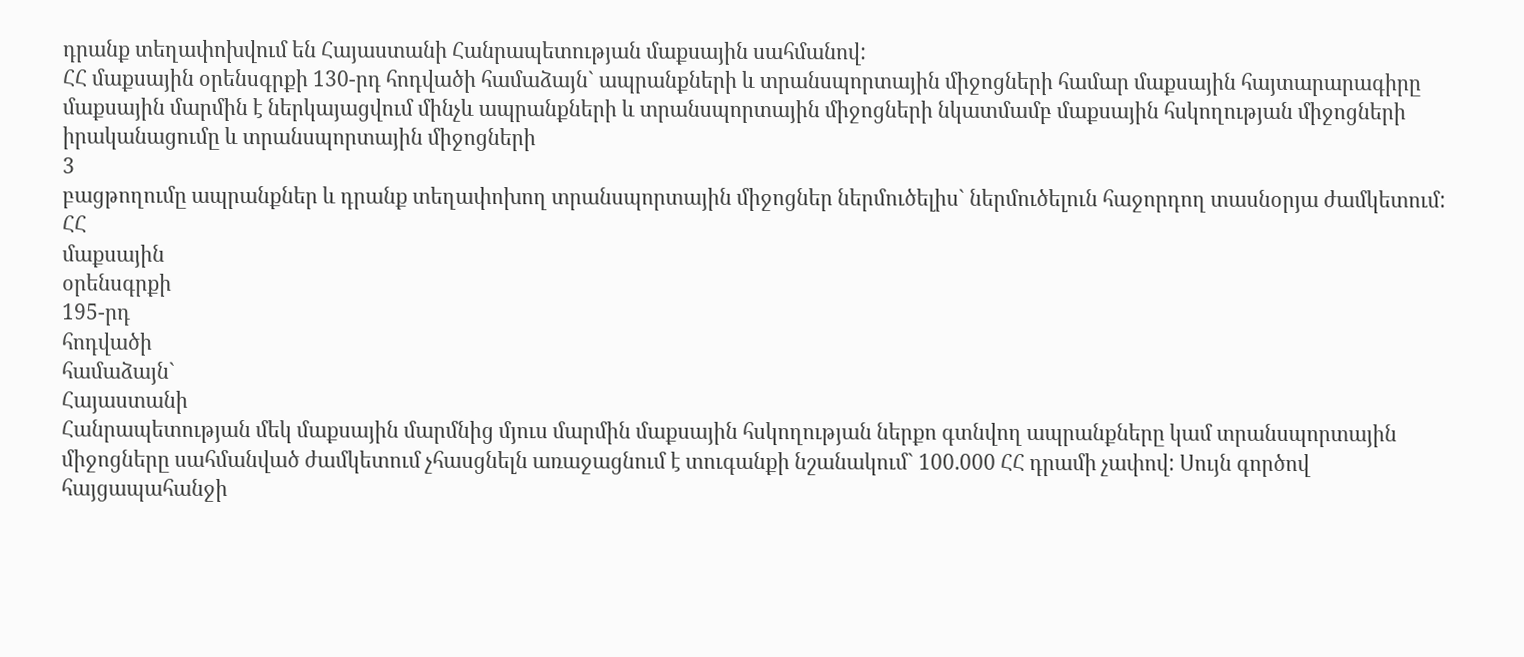դրանք տեղափոխվում են Հայաստանի Հանրապետության մաքսային սահմանով:
ՀՀ մաքսային օրենսգրքի 130-րդ հոդվածի համաձայն` ապրանքների և տրանսպորտային միջոցների համար մաքսային հայտարարագիրը մաքսային մարմին է ներկայացվում մինչև ապրանքների և տրանսպորտային միջոցների նկատմամբ մաքսային հսկողության միջոցների իրականացումը և տրանսպորտային միջոցների
3
բացթողումը ապրանքներ և դրանք տեղափոխող տրանսպորտային միջոցներ ներմուծելիս` ներմուծելուն հաջորդող տասնօրյա ժամկետում:
ՀՀ
մաքսային
օրենսգրքի
195-րդ
հոդվածի
համաձայն`
Հայաստանի
Հանրապետության մեկ մաքսային մարմնից մյուս մարմին մաքսային հսկողության ներքո գտնվող ապրանքները կամ տրանսպորտային միջոցները սահմանված ժամկետում չհասցնելն առաջացնում է տուգանքի նշանակում` 100.000 ՀՀ դրամի չափով: Սույն գործով հայցապահանջի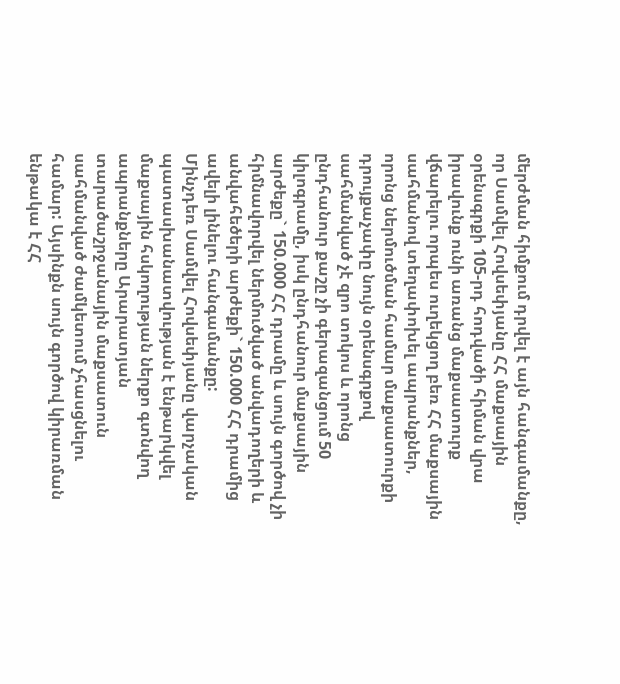մերժման հիմքում դրվել է այն հանգամանքը, որ Սամվել Հովսեփյանը ՀՀ մաքսային օրենսգրքի 105-րդ հոդվածի հիման վրա իրավունք ունի առանց մաքսատուրք վճարելու որպես ուղեկցող բեռ ՀՀ մաքսային սահմանով տեղափոխել ապրանքներ, որոնց ներմուծման համար մաքսատուրքի դրույքաչափը նույն օրենսգրքով սահմանված չէ զրո տոկոս և որոնց ընդհանուր քաշը չի գերազանցում 50 կիլոգրամը, իսկ ընդհանուր մաքսային արժեքը` 150.000 ՀՀ դրամը և սույն գործով չի հիմնավորվել ներմուծված անվադողերի և անվահեծերի արժեքի` 150.000 ՀՀ դրամից ավելի լինելու հանգամանքը:
Մինչդեռ Սամվել Հովսեփյանը վարչական պատասխանատվության է ենթարկվել մաքսային հսկողության ներքո գտնվող ապրանքները Արարատյան տարածաշրջանային մաքսատուն սահմանված ժամկետում չհասցնելու համար: Այսինքն սույն գործով կիրառման ենթակա է ՀՀ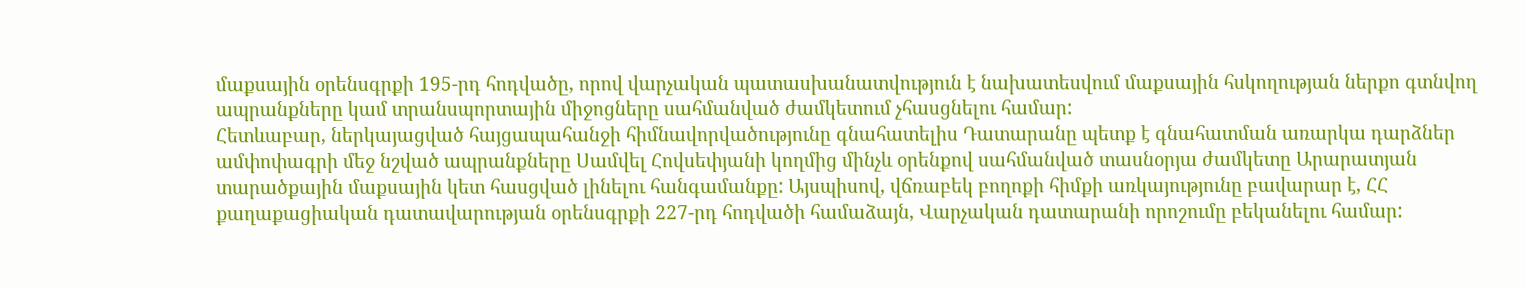մաքսային օրենսգրքի 195-րդ հոդվածը, որով վարչական պատասխանատվություն է նախատեսվում մաքսային հսկողության ներքո գտնվող ապրանքները կամ տրանսպորտային միջոցները սահմանված ժամկետում չհասցնելու համար:
Հետևաբար, ներկայացված հայցապահանջի հիմնավորվածությունը գնահատելիս Դատարանը պետք է գնահատման առարկա դարձներ ամփոփագրի մեջ նշված ապրանքները Սամվել Հովսեփյանի կողմից մինչև օրենքով սահմանված տասնօրյա ժամկետը Արարատյան տարածքային մաքսային կետ հասցված լինելու հանգամանքը: Այսպիսով, վճռաբեկ բողոքի հիմքի առկայությունը բավարար է, ՀՀ քաղաքացիական դատավարության օրենսգրքի 227-րդ հոդվածի համաձայն, Վարչական դատարանի որոշումը բեկանելու համար: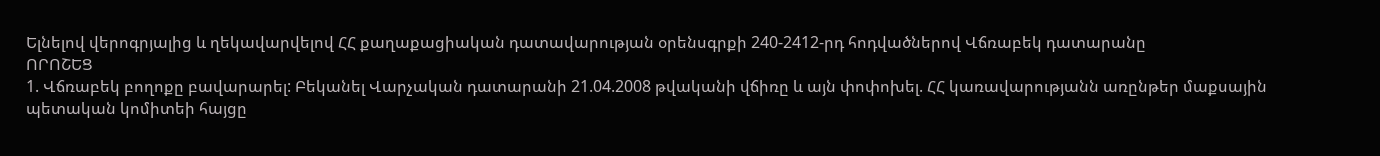Ելնելով վերոգրյալից և ղեկավարվելով ՀՀ քաղաքացիական դատավարության օրենսգրքի 240-2412-րդ հոդվածներով Վճռաբեկ դատարանը
ՈՐՈՇԵՑ
1. Վճռաբեկ բողոքը բավարարել: Բեկանել Վարչական դատարանի 21.04.2008 թվականի վճիռը և այն փոփոխել. ՀՀ կառավարությանն առընթեր մաքսային պետական կոմիտեի հայցը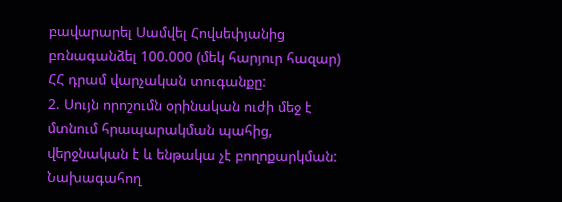բավարարել Սամվել Հովսեփյանից բռնագանձել 100.000 (մեկ հարյուր հազար) ՀՀ դրամ վարչական տուգանքը:
2. Սույն որոշումն օրինական ուժի մեջ է մտնում հրապարակման պահից, վերջնական է և ենթակա չէ բողոքարկման:
Նախագահող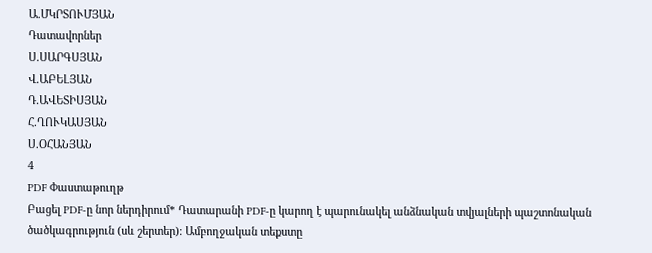Ա.ՄԿՐՏՈՒՄՅԱՆ
Դատավորներ
Ս.ՍԱՐԳՍՅԱՆ
Վ.ԱԲԵԼՅԱՆ
Դ.ԱՎԵՏԻՍՅԱՆ
Հ.ՂՈՒԿԱՍՅԱՆ
Ս.ՕՀԱՆՅԱՆ
4
PDF Փաստաթուղթ
Բացել PDF-ը նոր ներդիրում* Դատարանի PDF-ը կարող է պարունակել անձնական տվյալների պաշտոնական ծածկագրություն (սև շերտեր)։ Ամբողջական տեքստը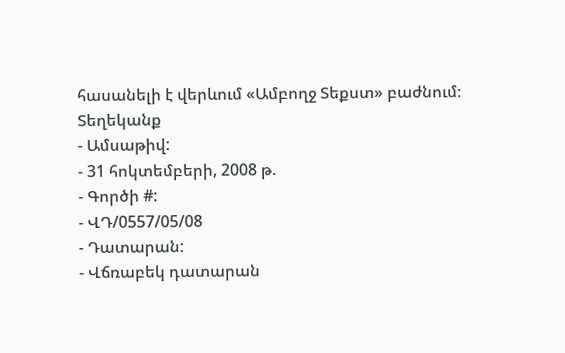հասանելի է վերևում «Ամբողջ Տեքստ» բաժնում։
Տեղեկանք
- Ամսաթիվ:
- 31 հոկտեմբերի, 2008 թ.
- Գործի #:
- ՎԴ/0557/05/08
- Դատարան:
- Վճռաբեկ դատարան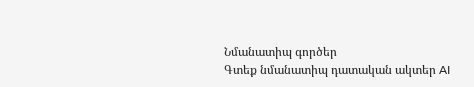Նմանատիպ գործեր
Գտեք նմանատիպ դատական ակտեր AI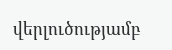վերլուծությամբ